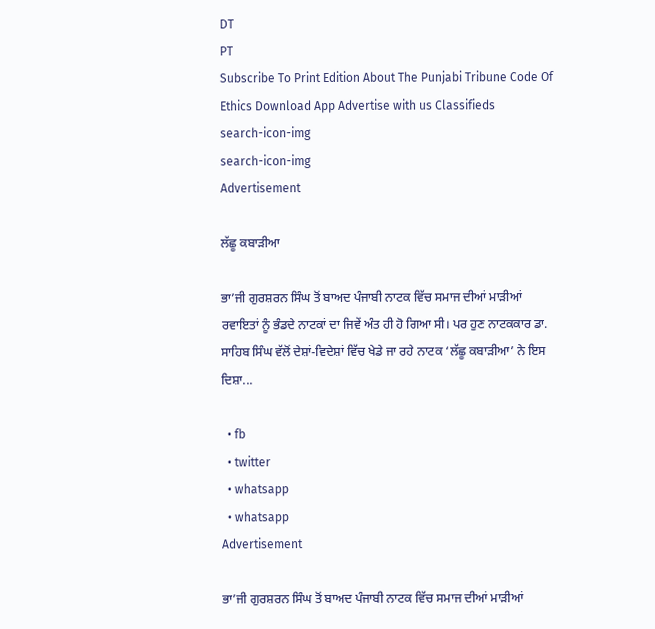DT
PT
Subscribe To Print Edition About The Punjabi Tribune Code Of Ethics Download App Advertise with us Classifieds
search-icon-img
search-icon-img
Advertisement

ਲੱਛੂ ਕਬਾੜੀਆ

ਭਾ’ਜੀ ਗੁਰਸ਼ਰਨ ਸਿੰਘ ਤੋਂ ਬਾਅਦ ਪੰਜਾਬੀ ਨਾਟਕ ਵਿੱਚ ਸਮਾਜ ਦੀਆਂ ਮਾੜੀਆਂ ਰਵਾਇਤਾਂ ਨੂੰ ਭੰਡਦੇ ਨਾਟਕਾਂ ਦਾ ਜਿਵੇਂ ਅੰਤ ਹੀ ਹੋ ਗਿਆ ਸੀ। ਪਰ ਹੁਣ ਨਾਟਕਕਾਰ ਡਾ. ਸਾਹਿਬ ਸਿੰਘ ਵੱਲੋਂ ਦੇਸ਼ਾਂ-ਵਿਦੇਸ਼ਾਂ ਵਿੱਚ ਖੇਡੇ ਜਾ ਰਹੇ ਨਾਟਕ ‘ਲੱਛੂ ਕਬਾੜੀਆ’ ਨੇ ਇਸ ਦਿਸ਼ਾ...

  • fb
  • twitter
  • whatsapp
  • whatsapp
Advertisement

ਭਾ’ਜੀ ਗੁਰਸ਼ਰਨ ਸਿੰਘ ਤੋਂ ਬਾਅਦ ਪੰਜਾਬੀ ਨਾਟਕ ਵਿੱਚ ਸਮਾਜ ਦੀਆਂ ਮਾੜੀਆਂ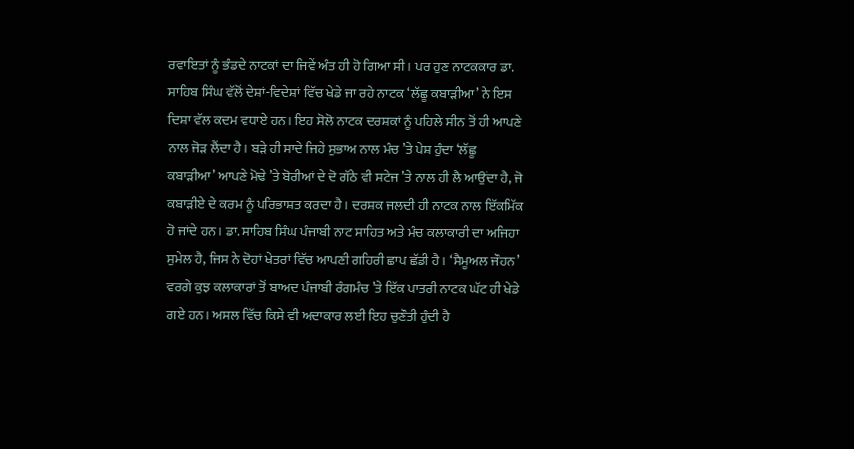ਰਵਾਇਤਾਂ ਨੂੰ ਭੰਡਦੇ ਨਾਟਕਾਂ ਦਾ ਜਿਵੇਂ ਅੰਤ ਹੀ ਹੋ ਗਿਆ ਸੀ। ਪਰ ਹੁਣ ਨਾਟਕਕਾਰ ਡਾ. ਸਾਹਿਬ ਸਿੰਘ ਵੱਲੋਂ ਦੇਸ਼ਾਂ-ਵਿਦੇਸ਼ਾਂ ਵਿੱਚ ਖੇਡੇ ਜਾ ਰਹੇ ਨਾਟਕ ‘ਲੱਛੂ ਕਬਾੜੀਆ’ ਨੇ ਇਸ ਦਿਸ਼ਾ ਵੱਲ ਕਦਮ ਵਧਾਏ ਹਨ। ਇਹ ਸੋਲੋ ਨਾਟਕ ਦਰਸ਼ਕਾਂ ਨੂੰ ਪਹਿਲੇ ਸੀਨ ਤੋਂ ਹੀ ਆਪਣੇ ਨਾਲ ਜੋੜ ਲੈਂਦਾ ਹੈ। ਬੜੇ ਹੀ ਸਾਦੇ ਜਿਹੇ ਸੁਭਾਅ ਨਾਲ ਮੰਚ ’ਤੇ ਪੇਸ਼ ਹੁੰਦਾ ‘ਲੱਛੂ ਕਬਾੜੀਆ’ ਆਪਣੇ ਮੋਢੇ ’ਤੇ ਬੋਰੀਆਂ ਦੇ ਦੋ ਗੱਠੇ ਵੀ ਸਟੇਜ ’ਤੇ ਨਾਲ ਹੀ ਲੈ ਆਉਂਦਾ ਹੈ, ਜੋ ਕਬਾੜੀਏ ਦੇ ਕਰਮ ਨੂੰ ਪਰਿਭਾਸ਼ਤ ਕਰਦਾ ਹੈ। ਦਰਸ਼ਕ ਜਲਦੀ ਹੀ ਨਾਟਕ ਨਾਲ ਇੱਕਮਿੱਕ ਹੋ ਜਾਂਦੇ ਹਨ। ਡਾ. ਸਾਹਿਬ ਸਿੰਘ ਪੰਜਾਬੀ ਨਾਟ ਸਾਹਿਤ ਅਤੇ ਮੰਚ ਕਲਾਕਾਰੀ ਦਾ ਅਜਿਹਾ ਸੁਮੇਲ ਹੈ, ਜਿਸ ਨੇ ਦੋਹਾਂ ਖੇਤਰਾਂ ਵਿੱਚ ਆਪਣੀ ਗਹਿਰੀ ਛਾਪ ਛੱਡੀ ਹੈ। ‘ਸੈਮੂਅਲ ਜੌਹਨ’ ਵਰਗੇ ਕੁਝ ਕਲਾਕਾਰਾਂ ਤੋਂ ਬਾਅਦ ਪੰਜਾਬੀ ਰੰਗਮੰਚ ’ਤੇ ਇੱਕ ਪਾਤਰੀ ਨਾਟਕ ਘੱਟ ਹੀ ਖੇਡੇ ਗਏ ਹਨ। ਅਸਲ ਵਿੱਚ ਕਿਸੇ ਵੀ ਅਦਾਕਾਰ ਲਈ ਇਹ ਚੁਣੌਤੀ ਹੁੰਦੀ ਹੈ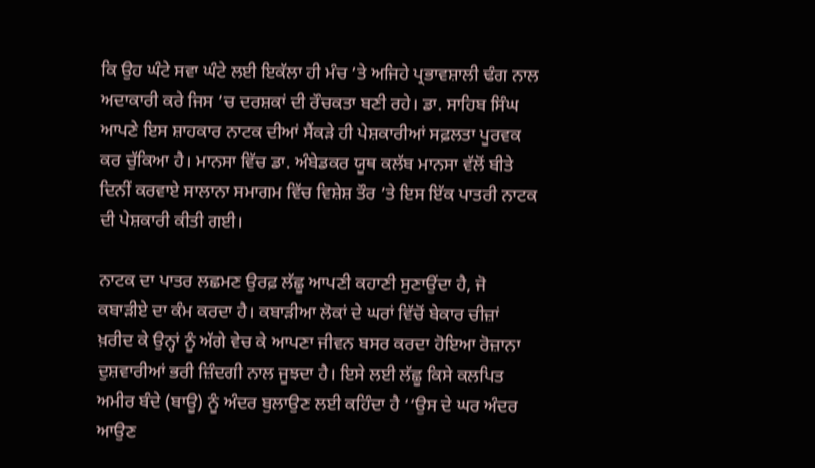ਕਿ ਉਹ ਘੰਟੇ ਸਵਾ ਘੰਟੇ ਲਈ ਇਕੱਲਾ ਹੀ ਮੰਚ ’ਤੇ ਅਜਿਹੇ ਪ੍ਰਭਾਵਸ਼ਾਲੀ ਢੰਗ ਨਾਲ ਅਦਾਕਾਰੀ ਕਰੇ ਜਿਸ ’ਚ ਦਰਸ਼ਕਾਂ ਦੀ ਰੌਚਕਤਾ ਬਣੀ ਰਹੇ। ਡਾ. ਸਾਹਿਬ ਸਿੰਘ ਆਪਣੇ ਇਸ ਸ਼ਾਹਕਾਰ ਨਾਟਕ ਦੀਆਂ ਸੈਂਕੜੇ ਹੀ ਪੇਸ਼ਕਾਰੀਆਂ ਸਫ਼ਲਤਾ ਪੂਰਵਕ ਕਰ ਚੁੱਕਿਆ ਹੈ। ਮਾਨਸਾ ਵਿੱਚ ਡਾ. ਅੰਬੇਡਕਰ ਯੂਥ ਕਲੱਬ ਮਾਨਸਾ ਵੱਲੋਂ ਬੀਤੇ ਦਿਨੀਂ ਕਰਵਾਏ ਸਾਲਾਨਾ ਸਮਾਗਮ ਵਿੱਚ ਵਿਸ਼ੇਸ਼ ਤੌਰ ’ਤੇ ਇਸ ਇੱਕ ਪਾਤਰੀ ਨਾਟਕ ਦੀ ਪੇਸ਼ਕਾਰੀ ਕੀਤੀ ਗਈ।

ਨਾਟਕ ਦਾ ਪਾਤਰ ਲਛਮਣ ਉਰਫ਼ ਲੱਛੂ ਆਪਣੀ ਕਹਾਣੀ ਸੁਣਾਉਂਦਾ ਹੈ, ਜੋ ਕਬਾੜੀਏ ਦਾ ਕੰਮ ਕਰਦਾ ਹੈ। ਕਬਾੜੀਆ ਲੋਕਾਂ ਦੇ ਘਰਾਂ ਵਿੱਚੋਂ ਬੇਕਾਰ ਚੀਜ਼ਾਂ ਖ਼ਰੀਦ ਕੇ ਉਨ੍ਹਾਂ ਨੂੰ ਅੱਗੇ ਵੇਚ ਕੇ ਆਪਣਾ ਜੀਵਨ ਬਸਰ ਕਰਦਾ ਹੋਇਆ ਰੋਜ਼ਾਨਾ ਦੁਸ਼ਵਾਰੀਆਂ ਭਰੀ ਜ਼ਿੰਦਗੀ ਨਾਲ ਜੂਝਦਾ ਹੈ। ਇਸੇ ਲਈ ਲੱਛੂ ਕਿਸੇ ਕਲਪਿਤ ਅਮੀਰ ਬੰਦੇ (ਬਾਊ) ਨੂੰ ਅੰਦਰ ਬੁਲਾਉਣ ਲਈ ਕਹਿੰਦਾ ਹੈ ‘‘ਉਸ ਦੇ ਘਰ ਅੰਦਰ ਆਉਣ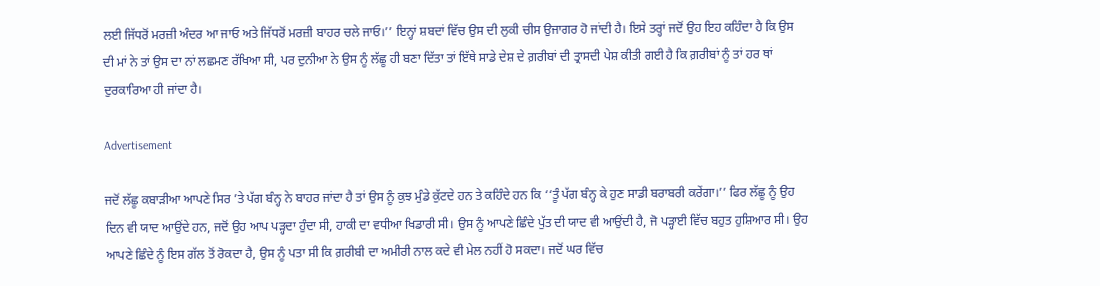ਲਈ ਜਿੱਧਰੋਂ ਮਰਜ਼ੀ ਅੰਦਰ ਆ ਜਾਓ ਅਤੇ ਜਿੱਧਰੋਂ ਮਰਜ਼ੀ ਬਾਹਰ ਚਲੇ ਜਾਓ।’’ ਇਨ੍ਹਾਂ ਸ਼ਬਦਾਂ ਵਿੱਚ ਉਸ ਦੀ ਲੁਕੀ ਚੀਸ ਉਜਾਗਰ ਹੋ ਜਾਂਦੀ ਹੈ। ਇਸੇ ਤਰ੍ਹਾਂ ਜਦੋਂ ਉਹ ਇਹ ਕਹਿੰਦਾ ਹੈ ਕਿ ਉਸ ਦੀ ਮਾਂ ਨੇ ਤਾਂ ਉਸ ਦਾ ਨਾਂ ਲਛਮਣ ਰੱਖਿਆ ਸੀ, ਪਰ ਦੁਨੀਆ ਨੇ ਉਸ ਨੂੰ ਲੱਛੂ ਹੀ ਬਣਾ ਦਿੱਤਾ ਤਾਂ ਇੱਥੇ ਸਾਡੇ ਦੇਸ਼ ਦੇ ਗ਼ਰੀਬਾਂ ਦੀ ਤ੍ਰਾਸਦੀ ਪੇਸ਼ ਕੀਤੀ ਗਈ ਹੈ ਕਿ ਗ਼ਰੀਬਾਂ ਨੂੰ ਤਾਂ ਹਰ ਥਾਂ ਦੁਰਕਾਰਿਆ ਹੀ ਜਾਂਦਾ ਹੈ।

Advertisement

ਜਦੋਂ ਲੱਛੂ ਕਬਾੜੀਆ ਆਪਣੇ ਸਿਰ ’ਤੇ ਪੱਗ ਬੰਨ੍ਹ ਨੇ ਬਾਹਰ ਜਾਂਦਾ ਹੈ ਤਾਂ ਉਸ ਨੂੰ ਕੁਝ ਮੁੰਡੇ ਕੁੱਟਦੇ ਹਨ ਤੇ ਕਹਿੰਦੇ ਹਨ ਕਿ ‘‘ਤੂੰ ਪੱਗ ਬੰਨ੍ਹ ਕੇ ਹੁਣ ਸਾਡੀ ਬਰਾਬਰੀ ਕਰੇਂਗਾ।’’ ਫਿਰ ਲੱਛੂ ਨੂੰ ਉਹ ਦਿਨ ਵੀ ਯਾਦ ਆਉਂਦੇ ਹਨ, ਜਦੋਂ ਉਹ ਆਪ ਪੜ੍ਹਦਾ ਹੁੰਦਾ ਸੀ, ਹਾਕੀ ਦਾ ਵਧੀਆ ਖਿਡਾਰੀ ਸੀ। ਉਸ ਨੂੰ ਆਪਣੇ ਛਿੰਦੇ ਪੁੱਤ ਦੀ ਯਾਦ ਵੀ ਆਉਂਦੀ ਹੈ, ਜੋ ਪੜ੍ਹਾਈ ਵਿੱਚ ਬਹੁਤ ਹੁਸ਼ਿਆਰ ਸੀ। ਉਹ ਆਪਣੇ ਛਿੰਦੇ ਨੂੰ ਇਸ ਗੱਲ ਤੋਂ ਰੋਕਦਾ ਹੈ, ਉਸ ਨੂੰ ਪਤਾ ਸੀ ਕਿ ਗ਼ਰੀਬੀ ਦਾ ਅਮੀਰੀ ਨਾਲ ਕਦੇ ਵੀ ਮੇਲ ਨਹੀਂ ਹੋ ਸਕਦਾ। ਜਦੋਂ ਘਰ ਵਿੱਚ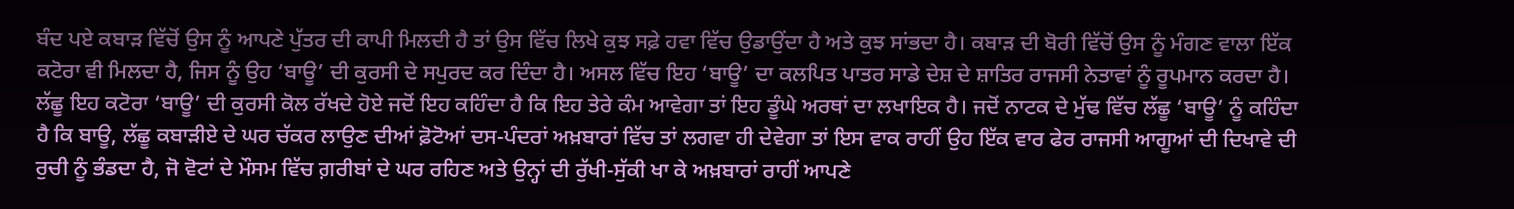ਬੰਦ ਪਏ ਕਬਾੜ ਵਿੱਚੋਂ ਉਸ ਨੂੰ ਆਪਣੇ ਪੁੱਤਰ ਦੀ ਕਾਪੀ ਮਿਲਦੀ ਹੈ ਤਾਂ ਉਸ ਵਿੱਚ ਲਿਖੇ ਕੁਝ ਸਫ਼ੇ ਹਵਾ ਵਿੱਚ ਉਡਾਉਂਦਾ ਹੈ ਅਤੇ ਕੁਝ ਸਾਂਭਦਾ ਹੈ। ਕਬਾੜ ਦੀ ਬੋਰੀ ਵਿੱਚੋਂ ਉਸ ਨੂੰ ਮੰਗਣ ਵਾਲਾ ਇੱਕ ਕਟੋਰਾ ਵੀ ਮਿਲਦਾ ਹੈ, ਜਿਸ ਨੂੰ ਉਹ ‘ਬਾਊ’ ਦੀ ਕੁਰਸੀ ਦੇ ਸਪੁਰਦ ਕਰ ਦਿੰਦਾ ਹੈ। ਅਸਲ ਵਿੱਚ ਇਹ ‘ਬਾਊ’ ਦਾ ਕਲਪਿਤ ਪਾਤਰ ਸਾਡੇ ਦੇਸ਼ ਦੇ ਸ਼ਾਤਿਰ ਰਾਜਸੀ ਨੇਤਾਵਾਂ ਨੂੰ ਰੂਪਮਾਨ ਕਰਦਾ ਹੈ। ਲੱਛੂ ਇਹ ਕਟੋਰਾ ‘ਬਾਊ’ ਦੀ ਕੁਰਸੀ ਕੋਲ ਰੱਖਦੇ ਹੋਏ ਜਦੋਂ ਇਹ ਕਹਿੰਦਾ ਹੈ ਕਿ ਇਹ ਤੇਰੇ ਕੰਮ ਆਵੇਗਾ ਤਾਂ ਇਹ ਡੂੰਘੇ ਅਰਥਾਂ ਦਾ ਲਖਾਇਕ ਹੈ। ਜਦੋਂ ਨਾਟਕ ਦੇ ਮੁੱਢ ਵਿੱਚ ਲੱਛੂ ‘ਬਾਊ’ ਨੂੰ ਕਹਿੰਦਾ ਹੈ ਕਿ ਬਾਊ, ਲੱਛੂ ਕਬਾੜੀਏ ਦੇ ਘਰ ਚੱਕਰ ਲਾਉਣ ਦੀਆਂ ਫ਼ੋਟੋਆਂ ਦਸ-ਪੰਦਰਾਂ ਅਖ਼ਬਾਰਾਂ ਵਿੱਚ ਤਾਂ ਲਗਵਾ ਹੀ ਦੇਵੇਗਾ ਤਾਂ ਇਸ ਵਾਕ ਰਾਹੀਂ ਉਹ ਇੱਕ ਵਾਰ ਫੇਰ ਰਾਜਸੀ ਆਗੂਆਂ ਦੀ ਦਿਖਾਵੇ ਦੀ ਰੁਚੀ ਨੂੰ ਭੰਡਦਾ ਹੈ, ਜੋ ਵੋਟਾਂ ਦੇ ਮੌਸਮ ਵਿੱਚ ਗ਼ਰੀਬਾਂ ਦੇ ਘਰ ਰਹਿਣ ਅਤੇ ਉਨ੍ਹਾਂ ਦੀ ਰੁੱਖੀ-ਸੁੱਕੀ ਖਾ ਕੇ ਅਖ਼ਬਾਰਾਂ ਰਾਹੀਂ ਆਪਣੇ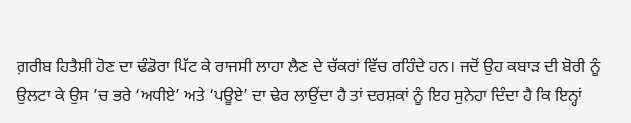ਗ਼ਰੀਬ ਹਿਤੈਸ਼ੀ ਹੋਣ ਦਾ ਢੰਡੋਰਾ ਪਿੱਟ ਕੇ ਰਾਜਸੀ ਲਾਹਾ ਲੈਣ ਦੇ ਚੱਕਰਾਂ ਵਿੱਚ ਰਹਿੰਦੇ ਹਨ। ਜਦੋਂ ਉਹ ਕਬਾੜ ਦੀ ਬੋਰੀ ਨੂੰ ਉਲਟਾ ਕੇ ਉਸ ’ਚ ਭਰੇ ‘ਅਧੀਏ’ ਅਤੇ ‘ਪਊਏ’ ਦਾ ਢੇਰ ਲਾਉਂਦਾ ਹੈ ਤਾਂ ਦਰਸ਼ਕਾਂ ਨੂੰ ਇਹ ਸੁਨੇਹਾ ਦਿੰਦਾ ਹੈ ਕਿ ਇਨ੍ਹਾਂ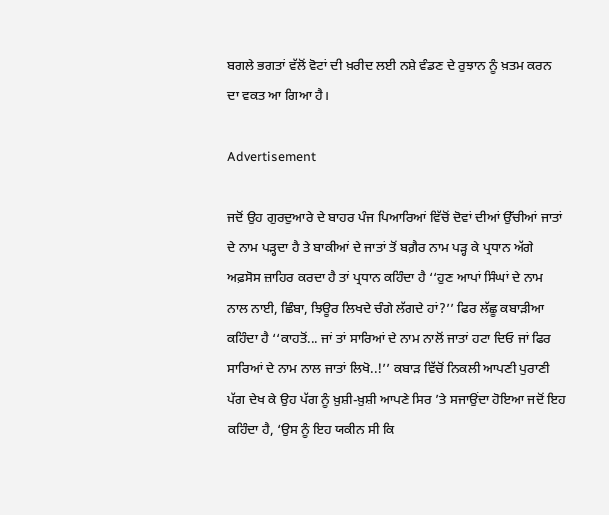ਬਗਲੇ ਭਗਤਾਂ ਵੱਲੋਂ ਵੋਟਾਂ ਦੀ ਖ਼ਰੀਦ ਲਈ ਨਸ਼ੇ ਵੰਡਣ ਦੇ ਰੁਝਾਨ ਨੂੰ ਖ਼ਤਮ ਕਰਨ ਦਾ ਵਕਤ ਆ ਗਿਆ ਹੈ।

Advertisement

ਜਦੋਂ ਉਹ ਗੁਰਦੁਆਰੇ ਦੇ ਬਾਹਰ ਪੰਜ ਪਿਆਰਿਆਂ ਵਿੱਚੋਂ ਦੋਵਾਂ ਦੀਆਂ ਉੱਚੀਆਂ ਜਾਤਾਂ ਦੇ ਨਾਮ ਪੜ੍ਹਦਾ ਹੈ ਤੇ ਬਾਕੀਆਂ ਦੇ ਜਾਤਾਂ ਤੋਂ ਬਗ਼ੈਰ ਨਾਮ ਪੜ੍ਹ ਕੇ ਪ੍ਰਧਾਨ ਅੱਗੇ ਅਫ਼ਸੋਸ ਜ਼ਾਹਿਰ ਕਰਦਾ ਹੈ ਤਾਂ ਪ੍ਰਧਾਨ ਕਹਿੰਦਾ ਹੈ ‘‘ਹੁਣ ਆਪਾਂ ਸਿੰਘਾਂ ਦੇ ਨਾਮ ਨਾਲ ਨਾਈ, ਛਿੰਬਾ, ਝਿਊਰ ਲਿਖਦੇ ਚੰਗੇ ਲੱਗਦੇ ਹਾਂ?’’ ਫਿਰ ਲੱਛੂ ਕਬਾੜੀਆ ਕਹਿੰਦਾ ਹੈ ‘‘ਕਾਹਤੋਂ... ਜਾਂ ਤਾਂ ਸਾਰਿਆਂ ਦੇ ਨਾਮ ਨਾਲੋਂ ਜਾਤਾਂ ਹਟਾ ਦਿਓ ਜਾਂ ਫਿਰ ਸਾਰਿਆਂ ਦੇ ਨਾਮ ਨਾਲ ਜਾਤਾਂ ਲਿਖੋ..!’’ ਕਬਾੜ ਵਿੱਚੋਂ ਨਿਕਲੀ ਆਪਣੀ ਪੁਰਾਣੀ ਪੱਗ ਦੇਖ ਕੇ ਉਹ ਪੱਗ ਨੂੰ ਖ਼ੁਸ਼ੀ-ਖ਼ੁਸ਼ੀ ਆਪਣੇ ਸਿਰ ’ਤੇ ਸਜਾਉਂਦਾ ਹੋਇਆ ਜਦੋਂ ਇਹ ਕਹਿੰਦਾ ਹੈ, ‘ਉਸ ਨੂੰ ਇਹ ਯਕੀਨ ਸੀ ਕਿ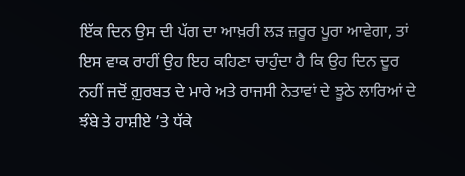ਇੱਕ ਦਿਨ ਉਸ ਦੀ ਪੱਗ ਦਾ ਆਖ਼ਰੀ ਲੜ ਜ਼ਰੂਰ ਪੂਰਾ ਆਵੇਗਾ, ਤਾਂ ਇਸ ਵਾਕ ਰਾਹੀਂ ਉਹ ਇਹ ਕਹਿਣਾ ਚਾਹੁੰਦਾ ਹੈ ਕਿ ਉਹ ਦਿਨ ਦੂਰ ਨਹੀਂ ਜਦੋਂ ਗ਼ੁਰਬਤ ਦੇ ਮਾਰੇ ਅਤੇ ਰਾਜਸੀ ਨੇਤਾਵਾਂ ਦੇ ਝੂਠੇ ਲਾਰਿਆਂ ਦੇ ਝੰਬੇ ਤੇ ਹਾਸ਼ੀਏ ’ਤੇ ਧੱਕੇ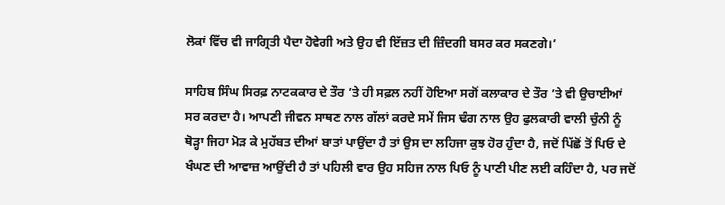ਲੋਕਾਂ ਵਿੱਚ ਵੀ ਜਾਗ੍ਰਿਤੀ ਪੈਦਾ ਹੋਵੇਗੀ ਅਤੇ ਉਹ ਵੀ ਇੱਜ਼ਤ ਦੀ ਜ਼ਿੰਦਗੀ ਬਸਰ ਕਰ ਸਕਣਗੇ।’

ਸਾਹਿਬ ਸਿੰਘ ਸਿਰਫ਼ ਨਾਟਕਕਾਰ ਦੇ ਤੌਰ ’ਤੇ ਹੀ ਸਫ਼ਲ ਨਹੀਂ ਹੋਇਆ ਸਗੋਂ ਕਲਾਕਾਰ ਦੇ ਤੌਰ ’ਤੇ ਵੀ ਉਚਾਈਆਂ ਸਰ ਕਰਦਾ ਹੈ। ਆਪਣੀ ਜੀਵਨ ਸਾਥਣ ਨਾਲ ਗੱਲਾਂ ਕਰਦੇ ਸਮੇਂ ਜਿਸ ਢੰਗ ਨਾਲ ਉਹ ਫੁਲਕਾਰੀ ਵਾਲੀ ਚੁੰਨੀ ਨੂੰ ਥੋੜ੍ਹਾ ਜਿਹਾ ਮੋੜ ਕੇ ਮੁਹੱਬਤ ਦੀਆਂ ਬਾਤਾਂ ਪਾਉਂਦਾ ਹੈ ਤਾਂ ਉਸ ਦਾ ਲਹਿਜਾ ਕੁਝ ਹੋਰ ਹੁੰਦਾ ਹੈ, ਜਦੋਂ ਪਿੱਛੋਂ ਤੋਂ ਪਿਓ ਦੇ ਖੰਘਣ ਦੀ ਆਵਾਜ਼ ਆਉਂਦੀ ਹੈ ਤਾਂ ਪਹਿਲੀ ਵਾਰ ਉਹ ਸਹਿਜ ਨਾਲ ਪਿਓ ਨੂੰ ਪਾਣੀ ਪੀਣ ਲਈ ਕਹਿੰਦਾ ਹੈ, ਪਰ ਜਦੋਂ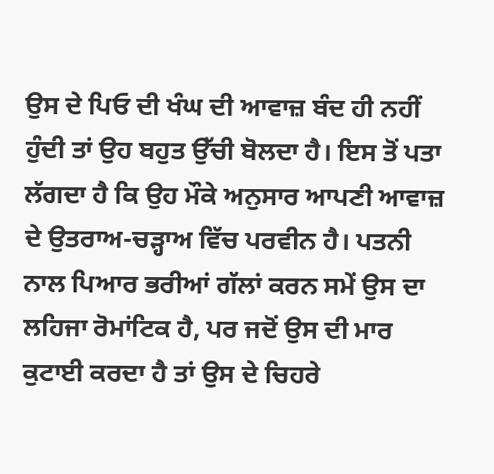ਉਸ ਦੇ ਪਿਓ ਦੀ ਖੰਘ ਦੀ ਆਵਾਜ਼ ਬੰਦ ਹੀ ਨਹੀਂ ਹੁੰਦੀ ਤਾਂ ਉਹ ਬਹੁਤ ਉੱਚੀ ਬੋਲਦਾ ਹੈ। ਇਸ ਤੋਂ ਪਤਾ ਲੱਗਦਾ ਹੈ ਕਿ ਉਹ ਮੌਕੇ ਅਨੁਸਾਰ ਆਪਣੀ ਆਵਾਜ਼ ਦੇ ਉਤਰਾਅ-ਚੜ੍ਹਾਅ ਵਿੱਚ ਪਰਵੀਨ ਹੈ। ਪਤਨੀ ਨਾਲ ਪਿਆਰ ਭਰੀਆਂ ਗੱਲਾਂ ਕਰਨ ਸਮੇਂ ਉਸ ਦਾ ਲਹਿਜਾ ਰੋਮਾਂਟਿਕ ਹੈ, ਪਰ ਜਦੋਂ ਉਸ ਦੀ ਮਾਰ ਕੁਟਾਈ ਕਰਦਾ ਹੈ ਤਾਂ ਉਸ ਦੇ ਚਿਹਰੇ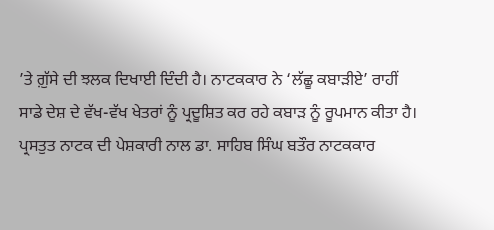’ਤੇ ਗ਼ੁੱਸੇ ਦੀ ਝਲਕ ਦਿਖਾਈ ਦਿੰਦੀ ਹੈ। ਨਾਟਕਕਾਰ ਨੇ ‘ਲੱਛੂ ਕਬਾੜੀਏ’ ਰਾਹੀਂ ਸਾਡੇ ਦੇਸ਼ ਦੇ ਵੱਖ-ਵੱਖ ਖੇਤਰਾਂ ਨੂੰ ਪ੍ਰਦੂਸ਼ਿਤ ਕਰ ਰਹੇ ਕਬਾੜ ਨੂੰ ਰੂਪਮਾਨ ਕੀਤਾ ਹੈ। ਪ੍ਰਸਤੁਤ ਨਾਟਕ ਦੀ ਪੇਸ਼ਕਾਰੀ ਨਾਲ ਡਾ. ਸਾਹਿਬ ਸਿੰਘ ਬਤੌਰ ਨਾਟਕਕਾਰ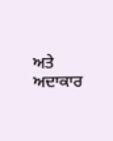ਅਤੇ ਅਦਾਕਾਰ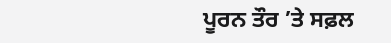ਪੂਰਨ ਤੌਰ ’ਤੇ ਸਫ਼ਲ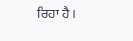ਰਿਹਾ ਹੈ।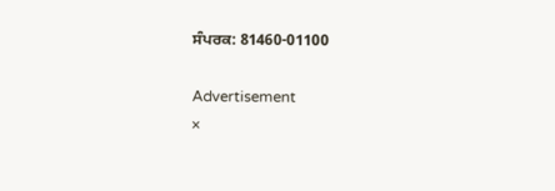ਸੰਪਰਕ: 81460-01100

Advertisement
×